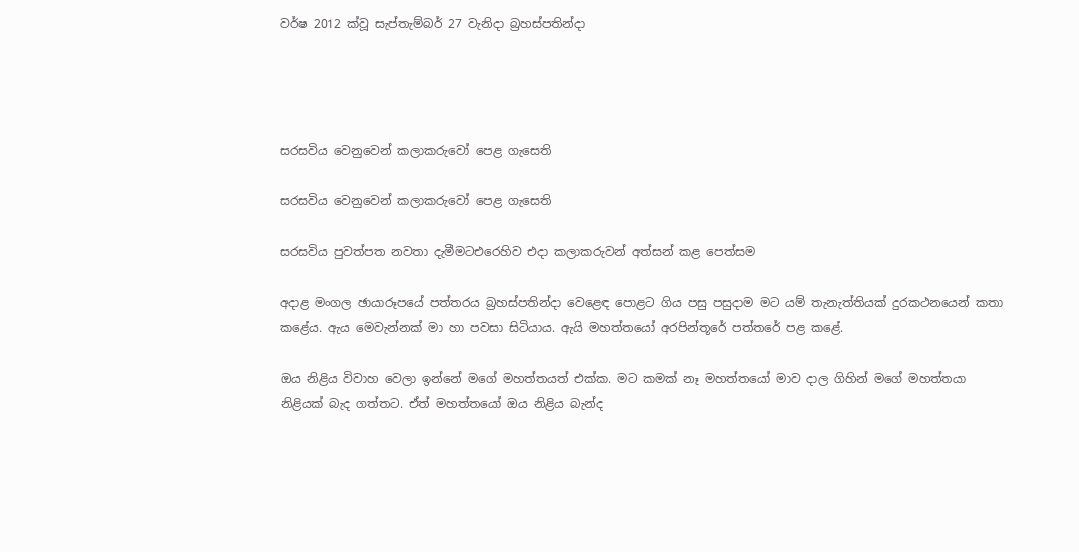වර්ෂ 2012 ක්වූ සැප්තැම්බර් 27 වැනිදා බ්‍රහස්පතින්දා




සරසවිය වෙනුවෙන් කලාකරුවෝ පෙළ ගැසෙති

සරසවිය වෙනුවෙන් කලාකරුවෝ පෙළ ගැසෙති

සරසවිය පුවත්පත නවතා දැමීමටඑරෙහිව එදා කලාකරුවන් අත්සන් කළ පෙත්සම

අදාළ මංගල ඡායාරූපයේ පත්තරය බ්‍රහස්පතින්දා වෙළෙඳ පොළට ගිය පසු පසුදාම මට යම් තැනැත්තියක් දුරකථනයෙන් කතා කළේය. ඇය මෙවැන්නක් මා හා පවසා සිටියාය. ඇයි මහත්තයෝ අරපින්තූරේ පත්තරේ පළ කළේ.

ඔය නිළිය විවාහ වෙලා ඉන්නේ මගේ මහත්තයත් එක්ක. මට කමක් නෑ මහත්තයෝ මාව දාල ගිහින් මගේ මහත්තයා නිළියක් බැද ගත්තට. ඒත් මහත්තයෝ ඔය නිළිය බැන්ද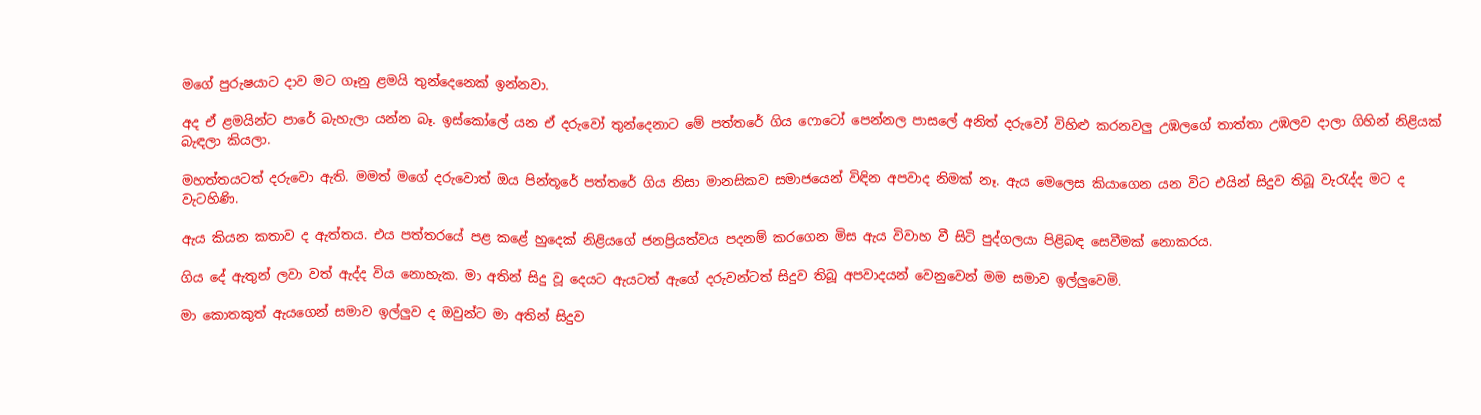මගේ පුරුෂයාට දාව මට ගෑනු ළමයි තුන්දෙනෙක් ඉන්නවා.

අද ඒ ළමයින්ට පාරේ බැහැලා යන්න බෑ. ඉස්කෝලේ යන ඒ දරුවෝ තුන්දෙනාට මේ පත්තරේ ගිය ෆොටෝ පෙන්නල පාසලේ අනිත් දරුවෝ විහිළු කරනවලු උඹලගේ තාත්තා උඹලව දාලා ගිහින් නිළියක් බැඳලා කියලා.

මහත්තයටත් දරුවො ඇති. මමත් මගේ දරුවොත් ඔය පින්තූරේ පත්තරේ ගිය නිසා මානසිකව සමාජයෙන් විඳින අපවාද නිමක් නෑ. ඇය මෙලෙස කියාගෙන යන විට එයින් සිදුව තිබූ වැරැද්ද මට ද වැටහිණි.

ඇය කියන කතාව ද ඇත්තය. එය පත්තරයේ පළ කළේ හුදෙක් නිළියගේ ජනප්‍රියත්වය පදනම් කරගෙන මිස ඇය විවාහ වී සිටි පුද්ගලයා පිළිබඳ සෙවීමක් නොකරය.

ගිය දේ ඇතුන් ලවා වත් ඇද්ද විය නොහැක. මා අතින් සිදු වූ දෙයට ඇයටත් ඇගේ දරුවන්ටත් සිදුව තිබූ අපවාදයන් වෙනුවෙන් මම සමාව ඉල්ලුවෙමි.

මා කොතකුත් ඇයගෙන් සමාව ඉල්ලුව ද ඔවුන්ට මා අතින් සිදුව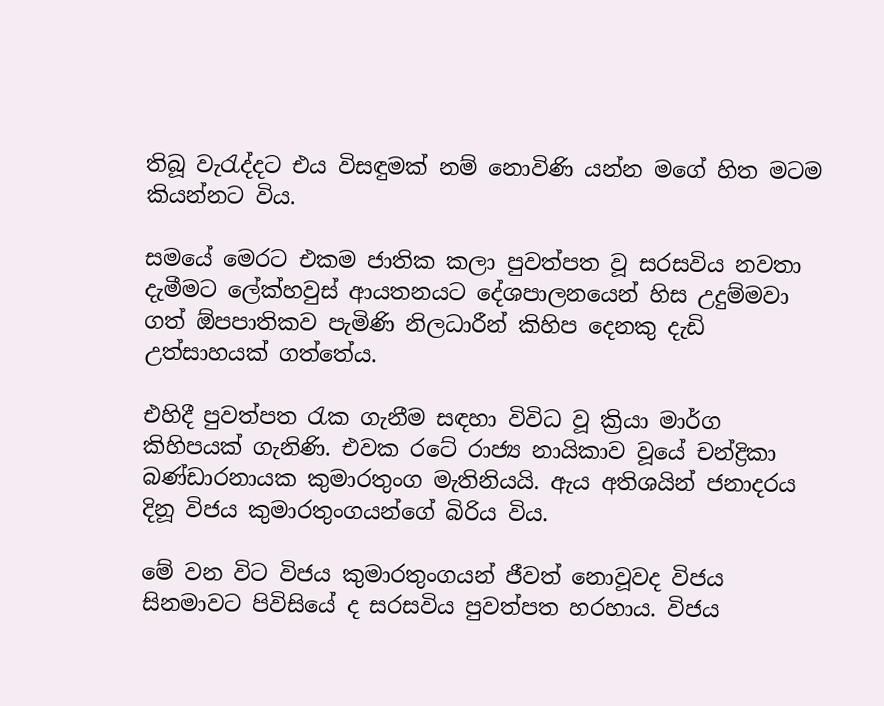තිබූ වැරැද්දට එය විසඳුමක් නම් නොවිණි යන්න මගේ හිත මටම කියන්නට විය.

සමයේ මෙරට එකම ජාතික කලා පුවත්පත වූ සරසවිය නවතා දැමීමට ලේක්හවුස් ආයතනයට දේශපාලනයෙන් හිස උදුම්මවා ගත් ඕපපාතිකව පැමිණි නිලධාරීන් කිහිප දෙනකු දැඩි උත්සාහයක් ගත්තේය.

එහිදී පුවත්පත රැක ගැනීම සඳහා විවිධ වූ ක්‍රියා මාර්ග කිහිපයක් ගැනිණි. එවක රටේ රාජ්‍ය නායිකාව වූයේ චන්ද්‍රිකා බණ්ඩාරනායක කුමාරතුංග මැතිනියයි. ඇය අතිශයින් ජනාදරය දිනූ විජය කුමාරතුංගයන්ගේ බිරිය විය.

මේ වන විට විජය කුමාරතුංගයන් ජීවත් නොවූවද විජය සිනමාවට පිවිසියේ ද සරසවිය පුවත්පත හරහාය. විජය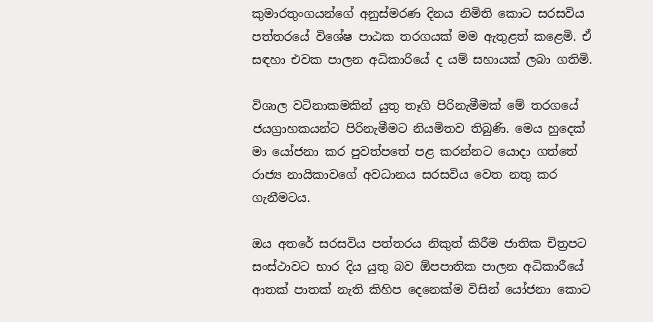කුමාරතුංගයන්ගේ අනුස්මරණ දිනය නිමිති කොට සරසවිය පත්තරයේ විශේෂ පාඨක තරගයක් මම ඇතුළත් කළෙමි. ඒ සඳහා එවක පාලන අධිකාරියේ ද යම් සහායක් ලබා ගතිමි.

විශාල වටිනාකමකින් යුතු තෑගි පිරිනැමීමක් මේ තරගයේ ජයග්‍රාහකයන්ට පිරිනැමීමට නියමිතව තිබුණි. මෙය හුදෙක් මා යෝජනා කර පුවත්පතේ පළ කරන්නට යොදා ගත්තේ රාජ්‍ය නායිකාවගේ අවධානය සරසවිය වෙත නතු කර ගැනීමටය.

ඔය අතරේ සරසවිය පත්තරය නිකුත් කිරීම ජාතික චිත්‍රපට සංස්ථාවට භාර දිය යුතු බව ඕපපාතික පාලන අධිකාරීයේ ආතක් පාතක් නැති කිහිප දෙනෙක්ම විසින් යෝජනා කොට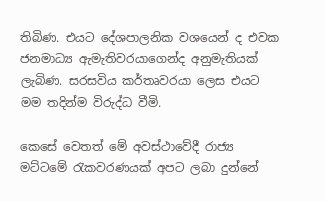තිබිණ. එයට දේශපාලනික වශයෙන් ද එවක ජනමාධ්‍ය ඇමැතිවරයාගෙන්ද අනුමැතියක් ලැබිණ. සරසවිය කර්තෘවරයා ලෙස එයට මම තදින්ම විරුද්ධ වීමි.

කෙසේ වෙතත් මේ අවස්ථාවේදී රාජ්‍ය මට්ටමේ රැකවරණයක් අපට ලබා දුන්නේ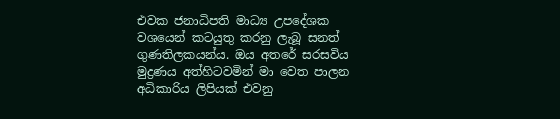එවක ජනාධිපති මාධ්‍ය උපදේශක වශයෙන් කටයුතු කරනු ලැබූ සනත් ගුණතිලකයන්ය. ඔය අතරේ සරසවිය මුද්‍රණය අත්හිටවමින් මා වෙත පාලන අධිකාරිය ලිපියක් එවනු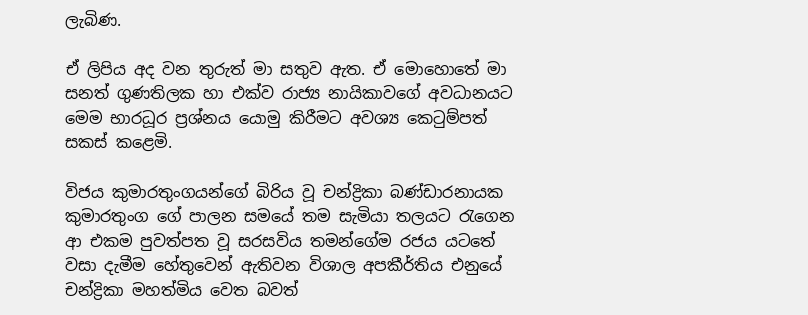ලැබිණ.

ඒ ලිපිය අද වන තුරුත් මා සතුව ඇත. ඒ මොහොතේ මා සනත් ගුණතිලක හා එක්ව රාජ්‍ය නායිකාවගේ අවධානයට මෙම භාරධූර ප්‍රශ්නය යොමු කිරීමට අවශ්‍ය කෙටුම්පත් සකස් කළෙමි.

විජය කුමාරතුංගයන්ගේ බිරිය වූ චන්ද්‍රිකා බණ්ඩාරනායක කුමාරතුංග ගේ පාලන සමයේ තම සැමියා තලයට රැගෙන ආ එකම පුවත්පත වූ සරසවිය තමන්ගේම රජය යටතේ වසා දැමීම හේතුවෙන් ඇතිවන විශාල අපකීර්තිය එනුයේ චන්ද්‍රිකා මහත්මිය වෙත බවත්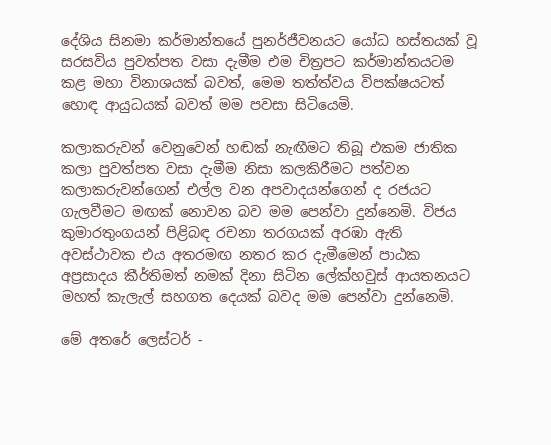දේශිය සිනමා කර්මාන්තයේ පුනර්ජීවනයට යෝධ හස්තයක් වූ සරසවිය පුවත්පත වසා දැමීම එම චිත්‍රපට කර්මාන්තයටම කළ මහා විනාශයක් බවත්, මෙම තත්ත්වය විපක්ෂයටත් හොඳ ආයුධයක් බවත් මම පවසා සිටියෙමි.

කලාකරුවන් වෙනුවෙන් හඬක් නැඟීමට තිබූ එකම ජාතික කලා පුවත්පත වසා දැමීම නිසා කලකිරීමට පත්වන කලාකරුවන්ගෙන් එල්ල වන අපවාදයන්ගෙන් ද රජයට ගැලවීමට මඟක් නොවන බව මම පෙන්වා දුන්නෙමි. විජය කුමාරතුංගයන් පිළිබඳ රචනා තරගයක් අරඹා ඇති අවස්ථාවක එය අතරමඟ නතර කර දැමීමෙන් පාඨක අප්‍රසාදය කීර්තිමත් නමක් දිනා සිටින ලේක්හවුස් ආයතනයට මහත් කැලැල් සහගත දෙයක් බවද මම පෙන්වා දුන්නෙමි.

මේ අතරේ ලෙස්ටර් -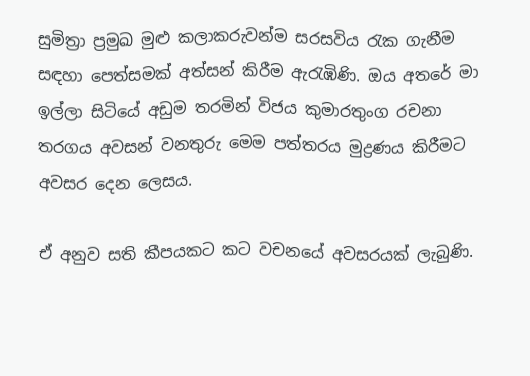සුමිත්‍රා ප්‍රමුඛ මුළු කලාකරුවන්ම සරසවිය රැක ගැනීම සඳහා පෙත්සමක් අත්සන් කිරීම ඇරැඹිණි. ඔය අතරේ මා ඉල්ලා සිටියේ අඩුම තරමින් විජය කුමාරතුංග රචනා තරගය අවසන් වනතුරු මෙම පත්තරය මුද්‍රණය කිරීමට අවසර දෙන ලෙසය.

ඒ අනුව සති කීපයකට කට වචනයේ අවසරයක් ලැබුණි.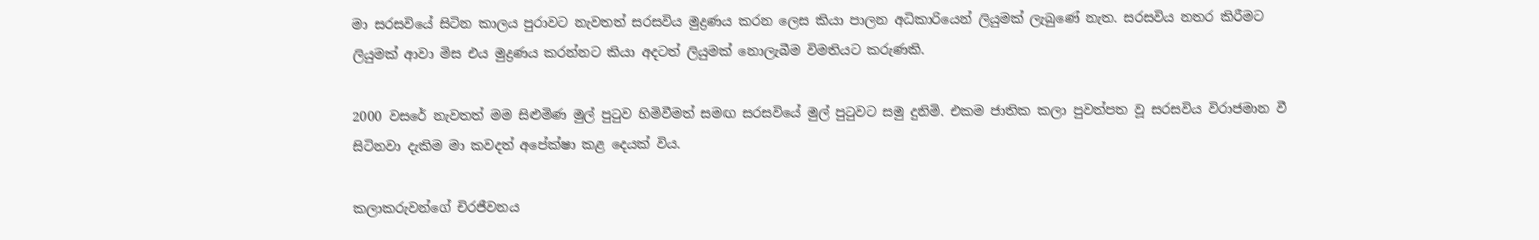මා සරසවියේ සිටින කාලය පුරාවට නැවතත් සරසවිය මුද්‍රණය කරන ලෙස කියා පාලන අධිකාරියෙන් ලියුමක් ලැබුණේ නැත. සරසවිය නතර කිරීමට ලියුමක් ආවා මිස එය මුද්‍රණය කරන්නට කියා අදටත් ලියුමක් නොලැබීම විමතියට කරුණකි.

2000 වසරේ නැවතත් මම සිළුමිණ මුල් පුටුව හිමිවීමත් සමඟ සරසවියේ මුල් පුටුවට සමු දුනිමි. එකම ජාතික කලා පුවත්පත වූ සරසවිය විරාජමාන වී සිටිනවා දැකිම මා කවදත් අපේක්ෂා කළ දෙයක් විය.

කලාකරුවන්ගේ චිරජීවනය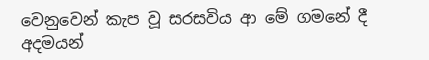වෙනුවෙන් කැප වූ සරසවිය ආ මේ ගමනේ දී අදමයන්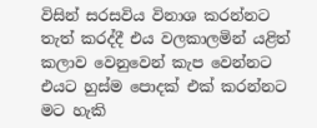විසින් සරසවිය විනාශ කරන්නට තැත් කරද්දී එය වලකාලමින් යළිත් කලාව වෙනුවෙන් කැප වෙන්නට එයට හුස්ම පොදක් එක් කරන්නට මට හැකි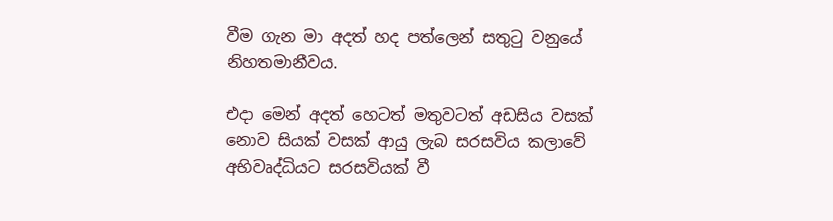වීම ගැන මා අදත් හද පත්ලෙන් සතුටු වනුයේ නිහතමානීවය.

එදා මෙන් අදත් හෙටත් මතුවටත් අඩසිය වසක් නොව සියක් වසක් ආයු ලැබ සරසවිය කලාවේ අභිවෘද්ධියට සරසවියක් වී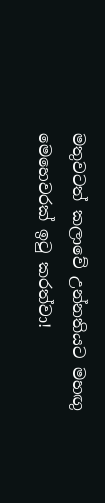මතුවටත් කලාවේ උන්නතියට මහඟු මෙහෙවරක් ඉටු කරත්වා!